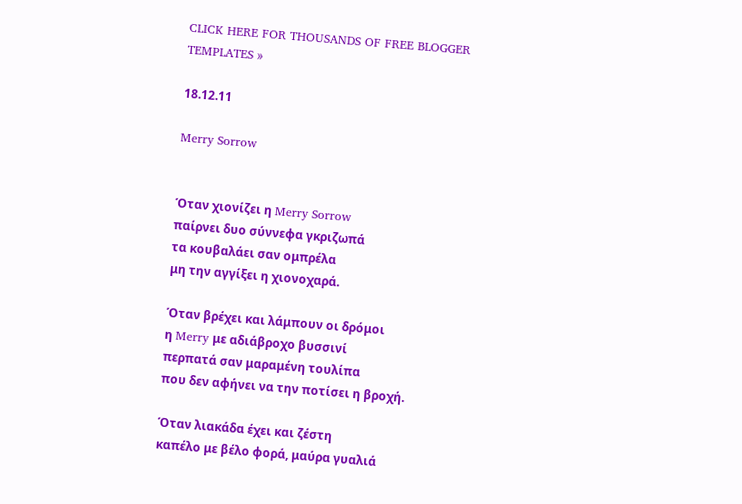CLICK HERE FOR THOUSANDS OF FREE BLOGGER TEMPLATES »

18.12.11

Merry Sorrow


Όταν χιονίζει η Merry Sorrow
παίρνει δυο σύννεφα γκριζωπά
τα κουβαλάει σαν ομπρέλα
μη την αγγίξει η χιονοχαρά.

Όταν βρέχει και λάμπουν οι δρόμοι
η Merry με αδιάβροχο βυσσινί
περπατά σαν μαραμένη τουλίπα
που δεν αφήνει να την ποτίσει η βροχή.

Όταν λιακάδα έχει και ζέστη
καπέλο με βέλο φορά, μαύρα γυαλιά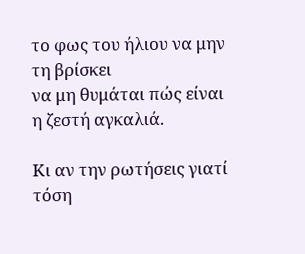το φως του ήλιου να μην τη βρίσκει
να μη θυμάται πώς είναι η ζεστή αγκαλιά.

Κι αν την ρωτήσεις γιατί τόση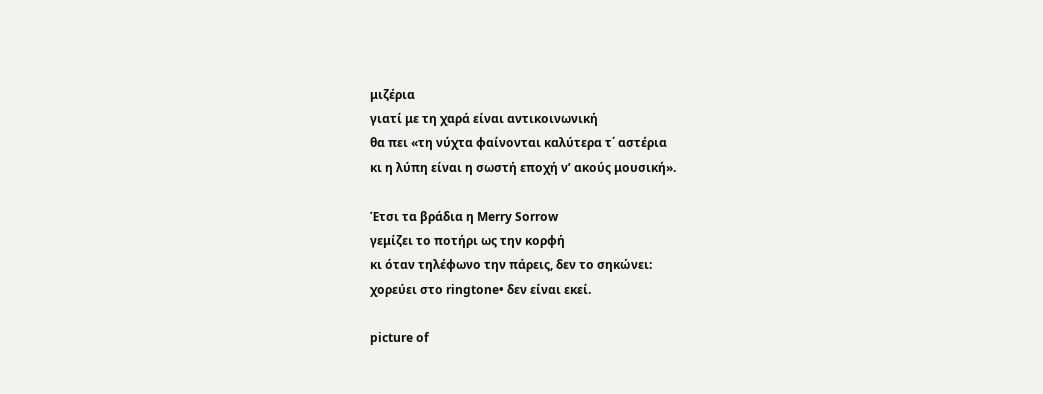μιζέρια
γιατί με τη χαρά είναι αντικοινωνική
θα πει «τη νύχτα φαίνονται καλύτερα τ΄ αστέρια
κι η λύπη είναι η σωστή εποχή ν’ ακούς μουσική».

Έτσι τα βράδια η Merry Sorrow
γεμίζει το ποτήρι ως την κορφή
κι όταν τηλέφωνο την πάρεις, δεν το σηκώνει:
χορεύει στο ringtone• δεν είναι εκεί.

picture of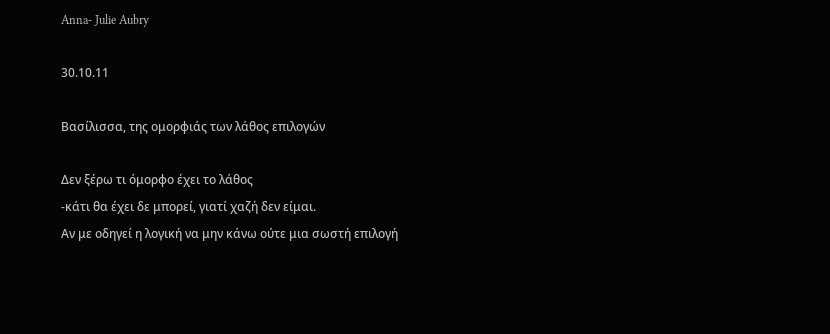Anna- Julie Aubry

30.10.11

Βασίλισσα, της ομορφιάς των λάθος επιλογών

Δεν ξέρω τι όμορφο έχει το λάθος
-κάτι θα έχει δε μπορεί, γιατί χαζή δεν είμαι.
Αν με οδηγεί η λογική να μην κάνω ούτε μια σωστή επιλογή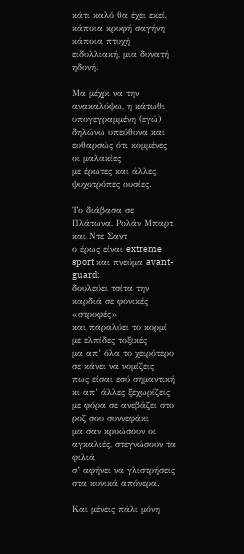κάτι καλό θα έχει εκεί, κάποια κρυφή σαγήνη
κάποια πτυχή ειδυλλιακή, μια δυνατή ηδονή.

Μα μέχρι να την ανακαλύψω, η κάτωθι υπογεγραμμένη (εγώ)
δηλώνω υπεύθυνα και ευθαρσώς ότι κομμένες οι μαλακίες
με έρωτες και άλλες ψυχοτρόπες ουσίες.

Tο διάβασα σε Πλάτωνα, Ρολάν Μπαρτ και Ντε Σαντ
ο έρως είναι extreme sport και πνεύμα avant-guard:
δουλεύει τσίτα την καρδιά σε φονικές «στροφές»
και παραλύει το κορμί με ελπίδες τοξικές
μα απ’ όλα το χειρότερο σε κάνει να νομίζεις
πως είσαι εσύ σημαντική κι απ’ άλλες ξεχωρίζεις
με φόρα σε ανεβάζει στο ροζ σου συννεφάκι
μα σαν κρυώσουν οι αγκαλιές, στεγνώσουν τα φιλιά
σ’ αφήνει να γλιστρήσεις στα κυνικά απόνερα.

Και μένεις πάλι μόνη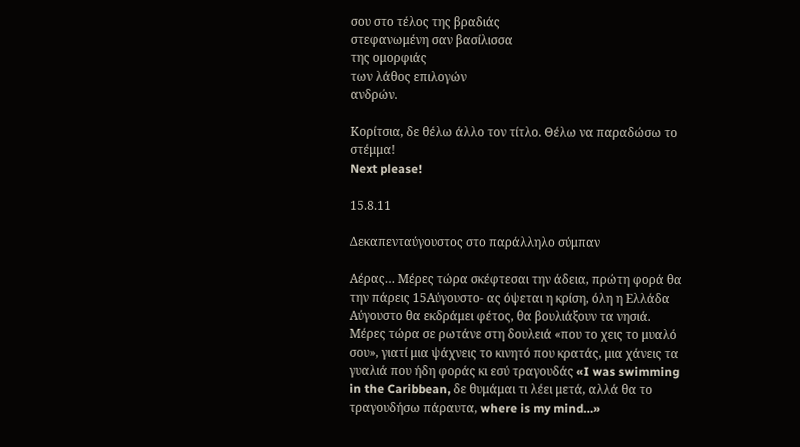σου στο τέλος της βραδιάς
στεφανωμένη σαν βασίλισσα
της ομορφιάς
των λάθος επιλογών
ανδρών.

Κορίτσια, δε θέλω άλλο τον τίτλο. Θέλω να παραδώσω το στέμμα!
Next please!

15.8.11

Δεκαπενταύγουστος στο παράλληλο σύμπαν

Αέρας… Μέρες τώρα σκέφτεσαι την άδεια, πρώτη φορά θα την πάρεις 15Αύγουστο- ας όψεται η κρίση, όλη η Ελλάδα Αύγουστο θα εκδράμει φέτος, θα βουλιάξουν τα νησιά. Μέρες τώρα σε ρωτάνε στη δουλειά «που το χεις το μυαλό σου», γιατί μια ψάχνεις το κινητό που κρατάς, μια χάνεις τα γυαλιά που ήδη φοράς κι εσύ τραγουδάς «I was swimming in the Caribbean, δε θυμάμαι τι λέει μετά, αλλά θα το τραγουδήσω πάραυτα, where is my mind…»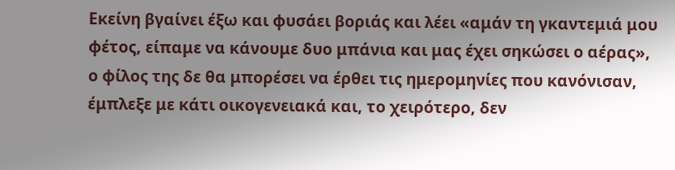Εκείνη βγαίνει έξω και φυσάει βοριάς και λέει «αμάν τη γκαντεμιά μου φέτος, είπαμε να κάνουμε δυο μπάνια και μας έχει σηκώσει ο αέρας», ο φίλος της δε θα μπορέσει να έρθει τις ημερομηνίες που κανόνισαν, έμπλεξε με κάτι οικογενειακά και, το χειρότερο, δεν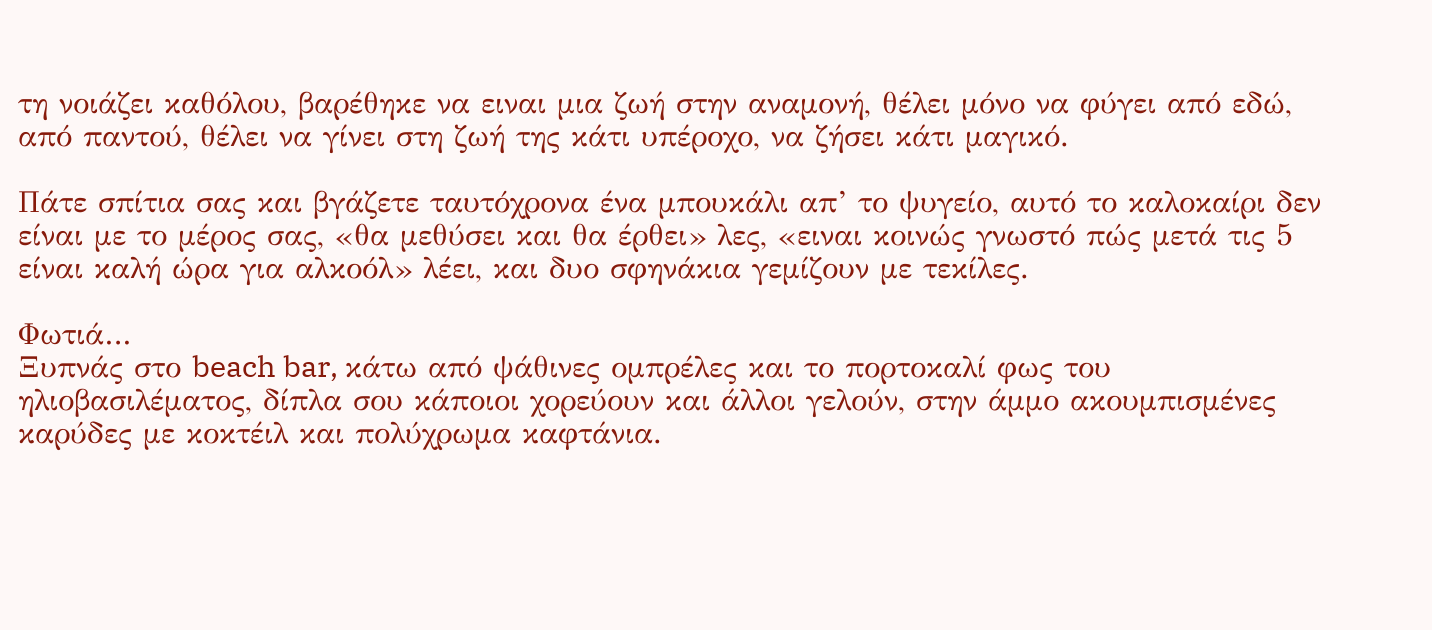τη νοιάζει καθόλου, βαρέθηκε να ειναι μια ζωή στην αναμονή, θέλει μόνο να φύγει από εδώ, από παντού, θέλει να γίνει στη ζωή της κάτι υπέροχο, να ζήσει κάτι μαγικό.

Πάτε σπίτια σας και βγάζετε ταυτόχρονα ένα μπουκάλι απ’ το ψυγείο, αυτό το καλοκαίρι δεν είναι με το μέρος σας, «θα μεθύσει και θα έρθει» λες, «ειναι κοινώς γνωστό πώς μετά τις 5 είναι καλή ώρα για αλκοόλ» λέει, και δυο σφηνάκια γεμίζουν με τεκίλες.

Φωτιά…
Ξυπνάς στο beach bar, κάτω από ψάθινες ομπρέλες και το πορτοκαλί φως του ηλιοβασιλέματος, δίπλα σου κάποιοι χορεύουν και άλλοι γελούν, στην άμμο ακουμπισμένες καρύδες με κοκτέιλ και πολύχρωμα καφτάνια.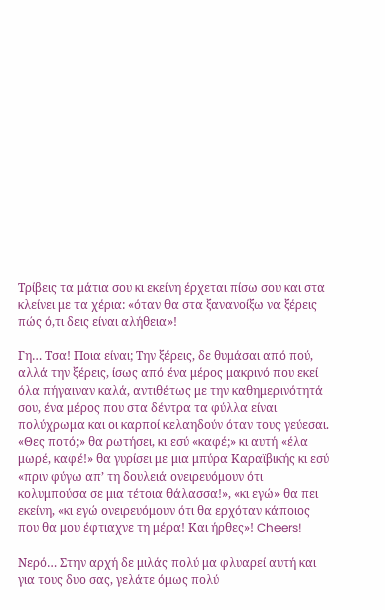Τρίβεις τα μάτια σου κι εκείνη έρχεται πίσω σου και στα κλείνει με τα χέρια: «όταν θα στα ξανανοίξω να ξέρεις πώς ό,τι δεις είναι αλήθεια»!

Γη… Τσα! Ποια είναι; Την ξέρεις, δε θυμάσαι από πού, αλλά την ξέρεις, ίσως από ένα μέρος μακρινό που εκεί όλα πήγαιναν καλά, αντιθέτως με την καθημερινότητά σου, ένα μέρος που στα δέντρα τα φύλλα είναι πολύχρωμα και οι καρποί κελαηδούν όταν τους γεύεσαι. «Θες ποτό;» θα ρωτήσει, κι εσύ «καφέ;» κι αυτή «έλα μωρέ, καφέ!» θα γυρίσει με μια μπύρα Καραϊβικής κι εσύ «πριν φύγω απ’ τη δουλειά ονειρευόμουν ότι κολυμπούσα σε μια τέτοια θάλασσα!», «κι εγώ» θα πει εκείνη, «κι εγώ ονειρευόμουν ότι θα ερχόταν κάποιος που θα μου έφτιαχνε τη μέρα! Και ήρθες»! Cheers!

Νερό… Στην αρχή δε μιλάς πολύ μα φλυαρεί αυτή και για τους δυο σας, γελάτε όμως πολύ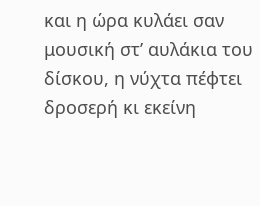και η ώρα κυλάει σαν μουσική στ’ αυλάκια του δίσκου, η νύχτα πέφτει δροσερή κι εκείνη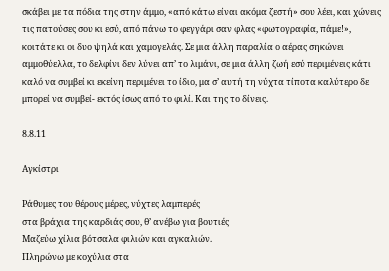σκάβει με τα πόδια της στην άμμο, «από κάτω είναι ακόμα ζεστή» σου λέει, και χώνεις τις πατούσες σου κι εσύ, από πάνω το φεγγάρι σαν φλας «φωτογραφία, πάμε!», κοιτάτε κι οι δυο ψηλά και χαμογελάς. Σε μια άλλη παραλία ο αέρας σηκώνει αμμοθύελλα, το δελφίνι δεν λύνει απ’ το λιμάνι, σε μια άλλη ζωή εσύ περιμένεις κάτι καλό να συμβεί κι εκείνη περιμένει το ίδιο, μα σ’ αυτή τη νύχτα τίποτα καλύτερο δε μπορεί να συμβεί- εκτός ίσως από το φιλί. Και της το δίνεις.

8.8.11

Αγκίστρι

Ράθυμες του θέρους μέρες, νύχτες λαμπερές
στα βράχια της καρδιάς σου, θ’ ανέβω για βουτιές
Μαζεύω χίλια βότσαλα φιλιών και αγκαλιών.
Πληρώνω με κοχύλια στα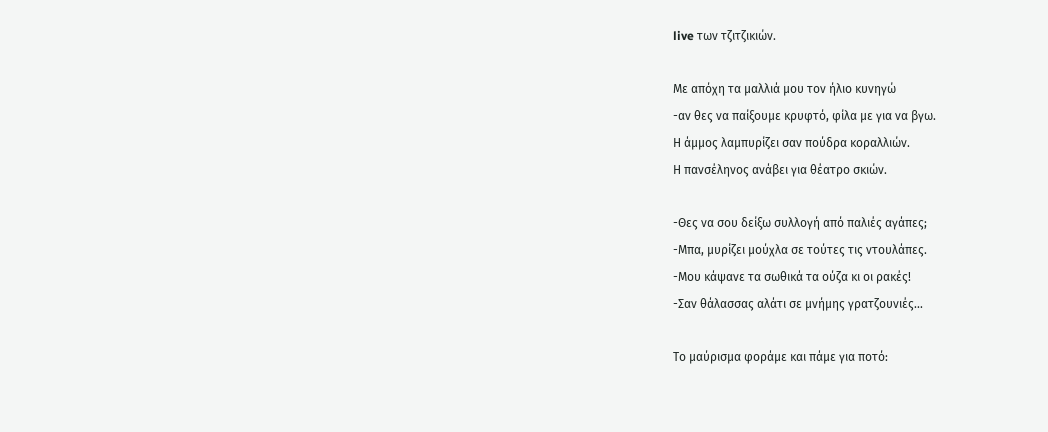live των τζιτζικιών.

Με απόχη τα μαλλιά μου τον ήλιο κυνηγώ
-αν θες να παίξουμε κρυφτό, φίλα με για να βγω.
Η άμμος λαμπυρίζει σαν πούδρα κοραλλιών.
Η πανσέληνος ανάβει για θέατρο σκιών.

-Θες να σου δείξω συλλογή από παλιές αγάπες;
-Μπα, μυρίζει μούχλα σε τούτες τις ντουλάπες.
-Μου κάψανε τα σωθικά τα ούζα κι οι ρακές!
-Σαν θάλασσας αλάτι σε μνήμης γρατζουνιές...

Το μαύρισμα φοράμε και πάμε για ποτό: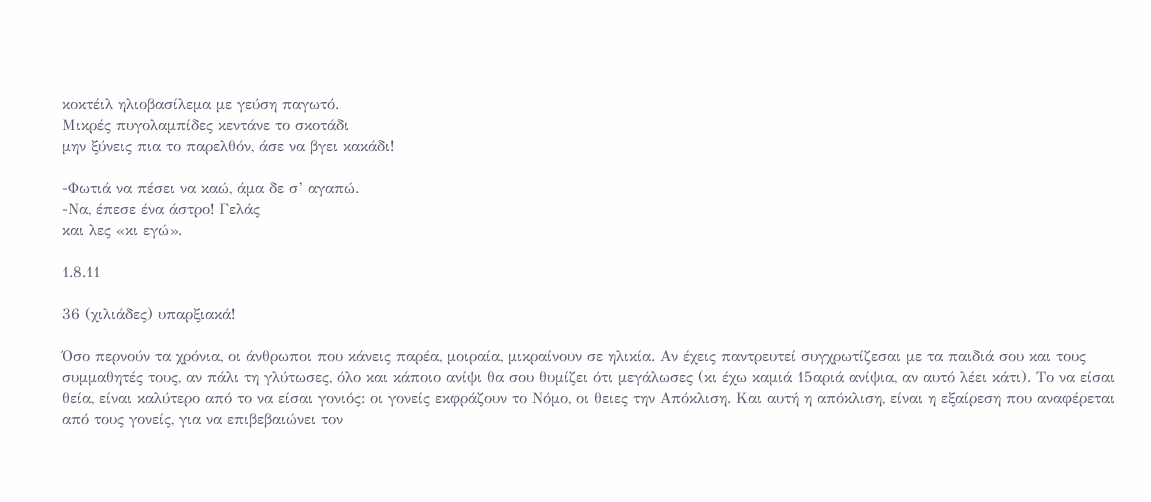κοκτέιλ ηλιοβασίλεμα με γεύση παγωτό.
Μικρές πυγολαμπίδες κεντάνε το σκοτάδι
μην ξύνεις πια το παρελθόν, άσε να βγει κακάδι!

-Φωτιά να πέσει να καώ, άμα δε σ’ αγαπώ.
-Να, έπεσε ένα άστρο! Γελάς
και λες «κι εγώ».

1.8.11

36 (χιλιάδες) υπαρξιακά!

Όσο περνούν τα χρόνια, οι άνθρωποι που κάνεις παρέα, μοιραία, μικραίνουν σε ηλικία. Αν έχεις παντρευτεί συγχρωτίζεσαι με τα παιδιά σου και τους συμμαθητές τους, αν πάλι τη γλύτωσες, όλο και κάποιο ανίψι θα σου θυμίζει ότι μεγάλωσες (κι έχω καμιά 15αριά ανίψια, αν αυτό λέει κάτι). Το να είσαι θεία, είναι καλύτερο από το να είσαι γονιός: οι γονείς εκφράζουν το Νόμο, οι θειες την Απόκλιση. Και αυτή η απόκλιση, είναι η εξαίρεση που αναφέρεται από τους γονείς, για να επιβεβαιώνει τον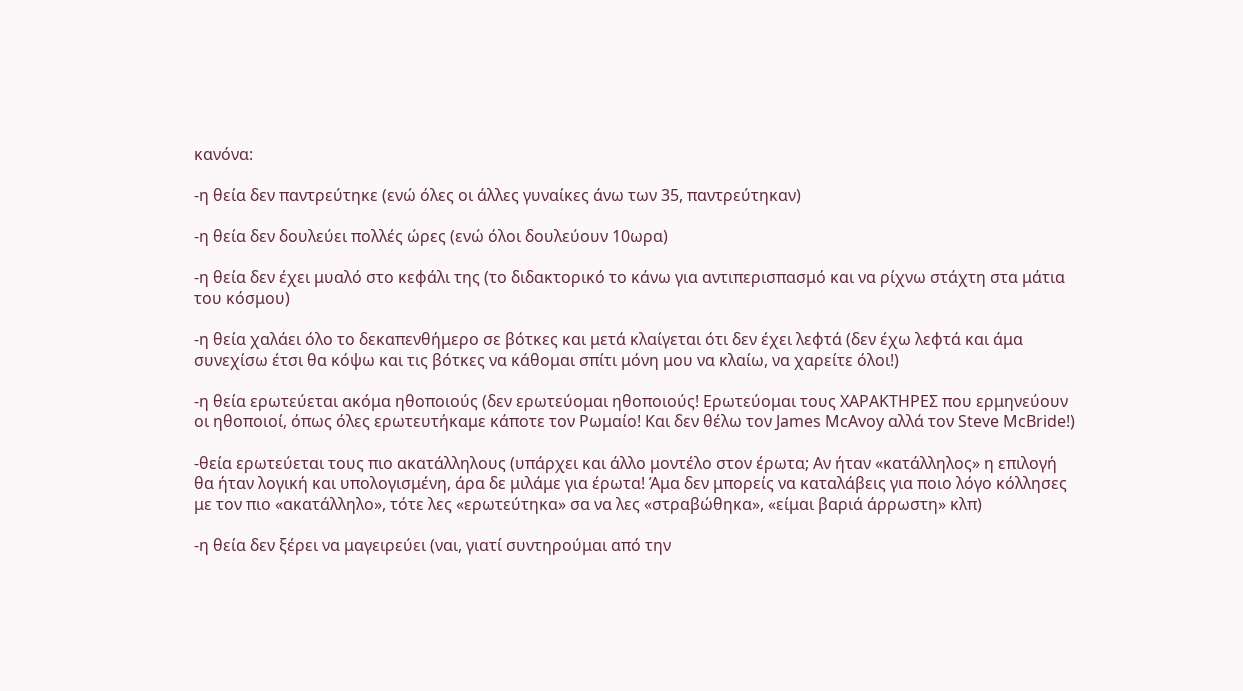κανόνα:

-η θεία δεν παντρεύτηκε (ενώ όλες οι άλλες γυναίκες άνω των 35, παντρεύτηκαν)

-η θεία δεν δουλεύει πολλές ώρες (ενώ όλοι δουλεύουν 10ωρα)

-η θεία δεν έχει μυαλό στο κεφάλι της (το διδακτορικό το κάνω για αντιπερισπασμό και να ρίχνω στάχτη στα μάτια του κόσμου)

-η θεία χαλάει όλο το δεκαπενθήμερο σε βότκες και μετά κλαίγεται ότι δεν έχει λεφτά (δεν έχω λεφτά και άμα συνεχίσω έτσι θα κόψω και τις βότκες να κάθομαι σπίτι μόνη μου να κλαίω, να χαρείτε όλοι!)

-η θεία ερωτεύεται ακόμα ηθοποιούς (δεν ερωτεύομαι ηθοποιούς! Ερωτεύομαι τους ΧΑΡΑΚΤΗΡΕΣ που ερμηνεύουν οι ηθοποιοί, όπως όλες ερωτευτήκαμε κάποτε τον Ρωμαίο! Και δεν θέλω τον James McAvoy αλλά τον Steve McBride!)

-θεία ερωτεύεται τους πιο ακατάλληλους (υπάρχει και άλλο μοντέλο στον έρωτα; Αν ήταν «κατάλληλος» η επιλογή θα ήταν λογική και υπολογισμένη, άρα δε μιλάμε για έρωτα! Άμα δεν μπορείς να καταλάβεις για ποιο λόγο κόλλησες με τον πιο «ακατάλληλο», τότε λες «ερωτεύτηκα» σα να λες «στραβώθηκα», «είμαι βαριά άρρωστη» κλπ)

-η θεία δεν ξέρει να μαγειρεύει (ναι, γιατί συντηρούμαι από την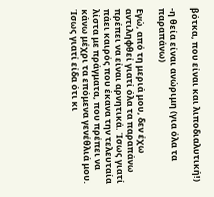βότκα, που είναι και λιποδιαλυτική!)

-η θεία είναι ανώριμη (για όλα τα παραπάνω)

Εγώ, από τη μεριά μου, δεν έχω αντιληφθεί γιατί όλα τα παραπάνω πρέπει να είναι αρνητικά. Ίσως γιατί πάει καιρός που έκανα την τελευταία λίστα με πράγματα, που πρέπει να κάνω μέχρι τα επόμενα γενέθλιά μου. Ίσως γιατί είδα ότι κι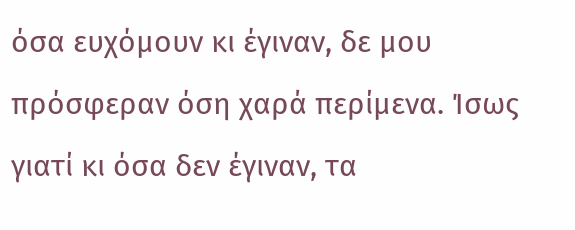όσα ευχόμουν κι έγιναν, δε μου πρόσφεραν όση χαρά περίμενα. Ίσως γιατί κι όσα δεν έγιναν, τα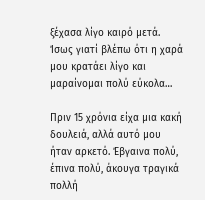ξέχασα λίγο καιρό μετά. Ίσως γιατί βλέπω ότι η χαρά μου κρατάει λίγο και μαραίνομαι πολύ εύκολα…

Πριν 15 χρόνια είχα μια κακή δουλειά, αλλά αυτό μου ήταν αρκετό. Έβγαινα πολύ, έπινα πολύ, άκουγα τραγικά πολλή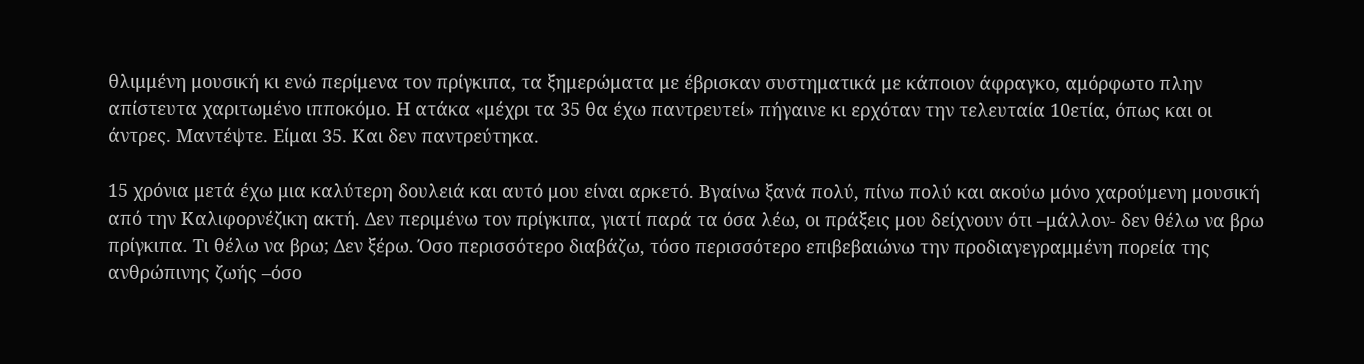θλιμμένη μουσική κι ενώ περίμενα τον πρίγκιπα, τα ξημερώματα με έβρισκαν συστηματικά με κάποιον άφραγκο, αμόρφωτο πλην απίστευτα χαριτωμένο ιπποκόμο. Η ατάκα «μέχρι τα 35 θα έχω παντρευτεί» πήγαινε κι ερχόταν την τελευταία 10ετία, όπως και οι άντρες. Μαντέψτε. Είμαι 35. Και δεν παντρεύτηκα.

15 χρόνια μετά έχω μια καλύτερη δουλειά και αυτό μου είναι αρκετό. Βγαίνω ξανά πολύ, πίνω πολύ και ακούω μόνο χαρούμενη μουσική από την Καλιφορνέζικη ακτή. Δεν περιμένω τον πρίγκιπα, γιατί παρά τα όσα λέω, οι πράξεις μου δείχνουν ότι –μάλλον- δεν θέλω να βρω πρίγκιπα. Τι θέλω να βρω; Δεν ξέρω. Όσο περισσότερο διαβάζω, τόσο περισσότερο επιβεβαιώνω την προδιαγεγραμμένη πορεία της ανθρώπινης ζωής –όσο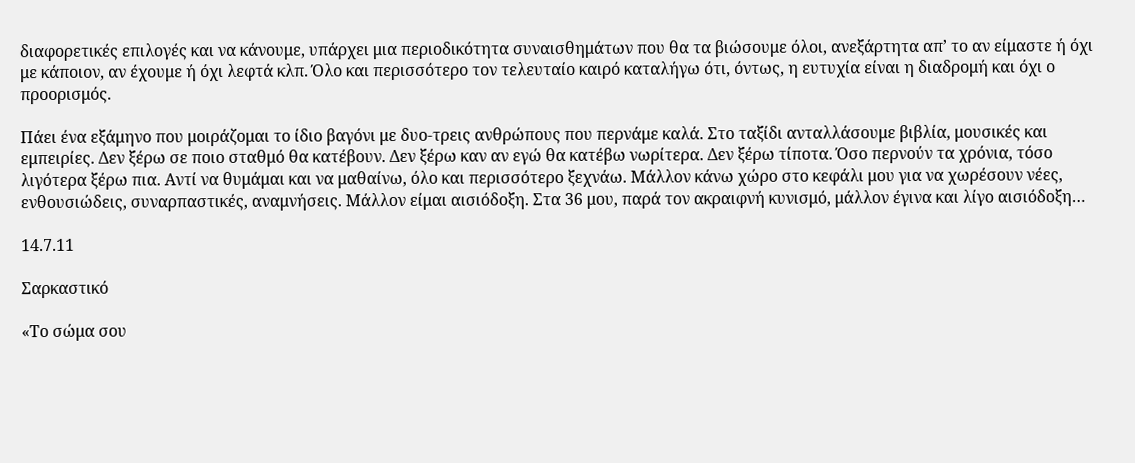διαφορετικές επιλογές και να κάνουμε, υπάρχει μια περιοδικότητα συναισθημάτων που θα τα βιώσουμε όλοι, ανεξάρτητα απ’ το αν είμαστε ή όχι με κάποιον, αν έχουμε ή όχι λεφτά κλπ. Όλο και περισσότερο τον τελευταίο καιρό καταλήγω ότι, όντως, η ευτυχία είναι η διαδρομή και όχι ο προορισμός.

Πάει ένα εξάμηνο που μοιράζομαι το ίδιο βαγόνι με δυο-τρεις ανθρώπους που περνάμε καλά. Στο ταξίδι ανταλλάσουμε βιβλία, μουσικές και εμπειρίες. Δεν ξέρω σε ποιο σταθμό θα κατέβουν. Δεν ξέρω καν αν εγώ θα κατέβω νωρίτερα. Δεν ξέρω τίποτα. Όσο περνούν τα χρόνια, τόσο λιγότερα ξέρω πια. Αντί να θυμάμαι και να μαθαίνω, όλο και περισσότερο ξεχνάω. Μάλλον κάνω χώρο στο κεφάλι μου για να χωρέσουν νέες, ενθουσιώδεις, συναρπαστικές, αναμνήσεις. Μάλλον είμαι αισιόδοξη. Στα 36 μου, παρά τον ακραιφνή κυνισμό, μάλλον έγινα και λίγο αισιόδοξη…

14.7.11

Σαρκαστικό

«Το σώμα σου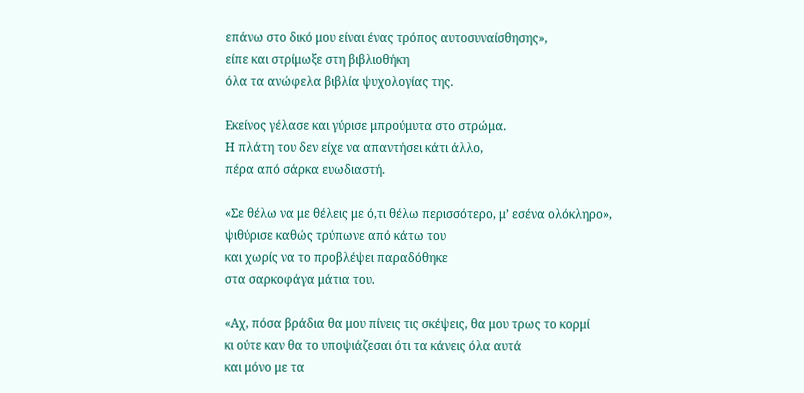επάνω στο δικό μου είναι ένας τρόπος αυτοσυναίσθησης»,
είπε και στρίμωξε στη βιβλιοθήκη
όλα τα ανώφελα βιβλία ψυχολογίας της.

Εκείνος γέλασε και γύρισε μπρούμυτα στο στρώμα.
Η πλάτη του δεν είχε να απαντήσει κάτι άλλο,
πέρα από σάρκα ευωδιαστή.

«Σε θέλω να με θέλεις με ό,τι θέλω περισσότερο, μ’ εσένα ολόκληρο»,
ψιθύρισε καθώς τρύπωνε από κάτω του
και χωρίς να το προβλέψει παραδόθηκε
στα σαρκοφάγα μάτια του.

«Αχ, πόσα βράδια θα μου πίνεις τις σκέψεις, θα μου τρως το κορμί
κι ούτε καν θα το υποψιάζεσαι ότι τα κάνεις όλα αυτά
και μόνο με τα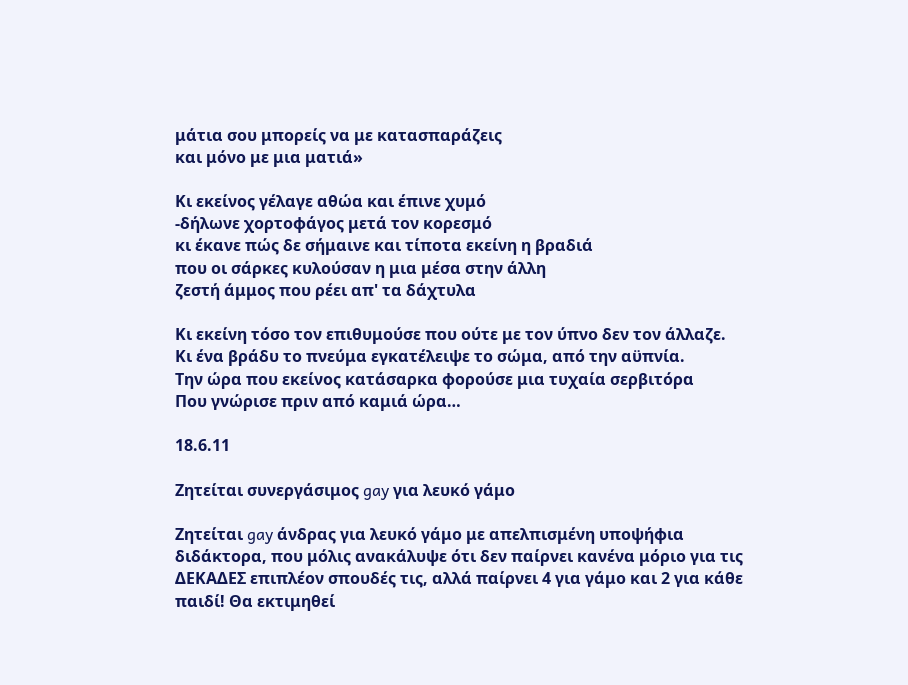μάτια σου μπορείς να με κατασπαράζεις
και μόνο με μια ματιά»

Κι εκείνος γέλαγε αθώα και έπινε χυμό
-δήλωνε χορτοφάγος μετά τον κορεσμό
κι έκανε πώς δε σήμαινε και τίποτα εκείνη η βραδιά
που οι σάρκες κυλούσαν η μια μέσα στην άλλη
ζεστή άμμος που ρέει απ' τα δάχτυλα

Κι εκείνη τόσο τον επιθυμούσε που ούτε με τον ύπνο δεν τον άλλαζε.
Κι ένα βράδυ το πνεύμα εγκατέλειψε το σώμα, από την αϋπνία.
Την ώρα που εκείνος κατάσαρκα φορούσε μια τυχαία σερβιτόρα
Που γνώρισε πριν από καμιά ώρα…

18.6.11

Ζητείται συνεργάσιμος gay για λευκό γάμο

Ζητείται gay άνδρας για λευκό γάμο με απελπισμένη υποψήφια διδάκτορα, που μόλις ανακάλυψε ότι δεν παίρνει κανένα μόριο για τις ΔΕΚΑΔΕΣ επιπλέον σπουδές τις, αλλά παίρνει 4 για γάμο και 2 για κάθε παιδί! Θα εκτιμηθεί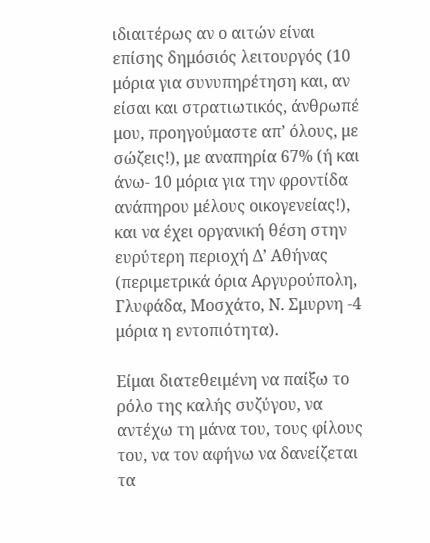ιδιαιτέρως αν ο αιτών είναι επίσης δημόσιός λειτουργός (10 μόρια για συνυπηρέτηση και, αν είσαι και στρατιωτικός, άνθρωπέ μου, προηγούμαστε απ’ όλους, με σώζεις!), με αναπηρία 67% (ή και άνω- 10 μόρια για την φροντίδα ανάπηρου μέλους οικογενείας!), και να έχει οργανική θέση στην ευρύτερη περιοχή Δ’ Αθήνας (περιμετρικά όρια Αργυρούπολη, Γλυφάδα, Μοσχάτο, Ν. Σμυρνη -4 μόρια η εντοπιότητα).

Είμαι διατεθειμένη να παίξω το ρόλο της καλής συζύγου, να αντέχω τη μάνα του, τους φίλους του, να τον αφήνω να δανείζεται τα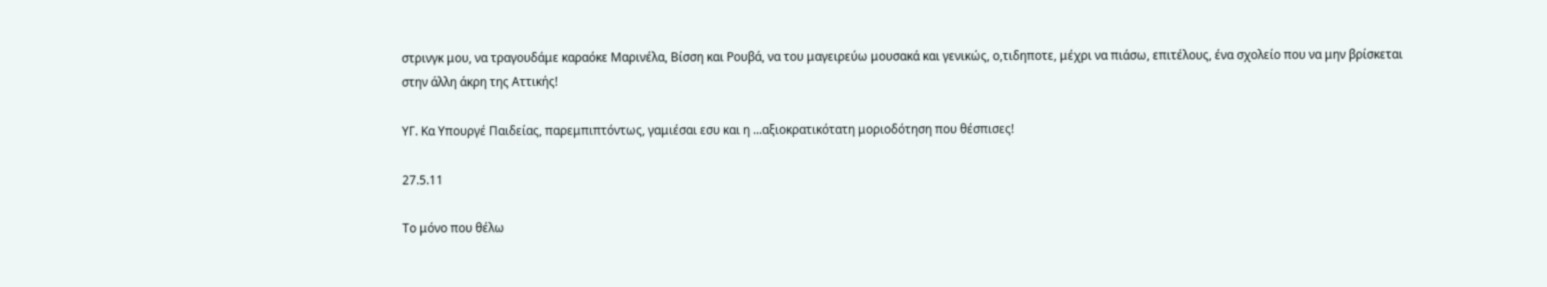στρινγκ μου, να τραγουδάμε καραόκε Μαρινέλα, Βίσση και Ρουβά, να του μαγειρεύω μουσακά και γενικώς, ο,τιδηποτε, μέχρι να πιάσω, επιτέλους, ένα σχολείο που να μην βρίσκεται στην άλλη άκρη της Αττικής!

ΥΓ. Κα Υπουργέ Παιδείας, παρεμπιπτόντως, γαμιέσαι εσυ και η ...αξιοκρατικότατη μοριοδότηση που θέσπισες!

27.5.11

Το μόνο που θέλω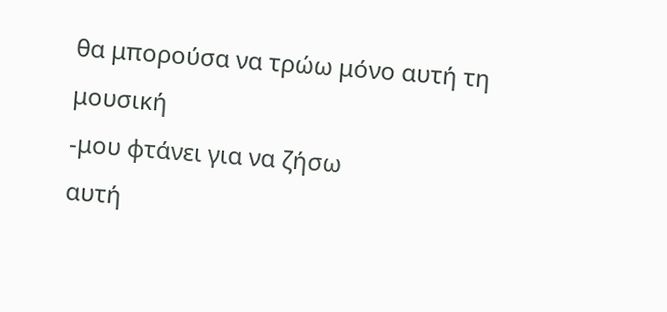θα μπορούσα να τρώω μόνο αυτή τη μουσική
-μου φτάνει για να ζήσω
αυτή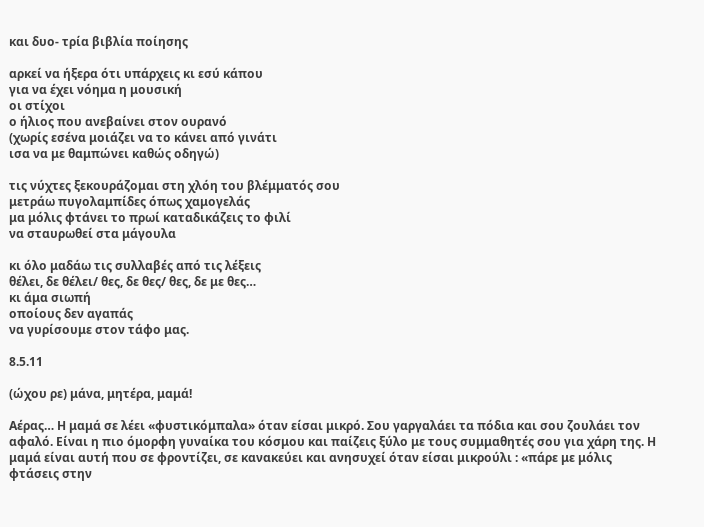και δυο- τρία βιβλία ποίησης

αρκεί να ήξερα ότι υπάρχεις κι εσύ κάπου
για να έχει νόημα η μουσική
οι στίχοι
ο ήλιος που ανεβαίνει στον ουρανό
(χωρίς εσένα μοιάζει να το κάνει από γινάτι
ισα να με θαμπώνει καθώς οδηγώ)

τις νύχτες ξεκουράζομαι στη χλόη του βλέμματός σου
μετράω πυγολαμπίδες όπως χαμογελάς
μα μόλις φτάνει το πρωί καταδικάζεις το φιλί
να σταυρωθεί στα μάγουλα

κι όλο μαδάω τις συλλαβές από τις λέξεις
θέλει, δε θέλει/ θες, δε θες/ θες, δε με θες…
κι άμα σιωπή
οποίους δεν αγαπάς
να γυρίσουμε στον τάφο μας.

8.5.11

(ώχου ρε) μάνα, μητέρα, μαμά!

Αέρας… Η μαμά σε λέει «φυστικόμπαλα» όταν είσαι μικρό. Σου γαργαλάει τα πόδια και σου ζουλάει τον αφαλό. Είναι η πιο όμορφη γυναίκα του κόσμου και παίζεις ξύλο με τους συμμαθητές σου για χάρη της. Η μαμά είναι αυτή που σε φροντίζει, σε κανακεύει και ανησυχεί όταν είσαι μικρούλι : «πάρε με μόλις φτάσεις στην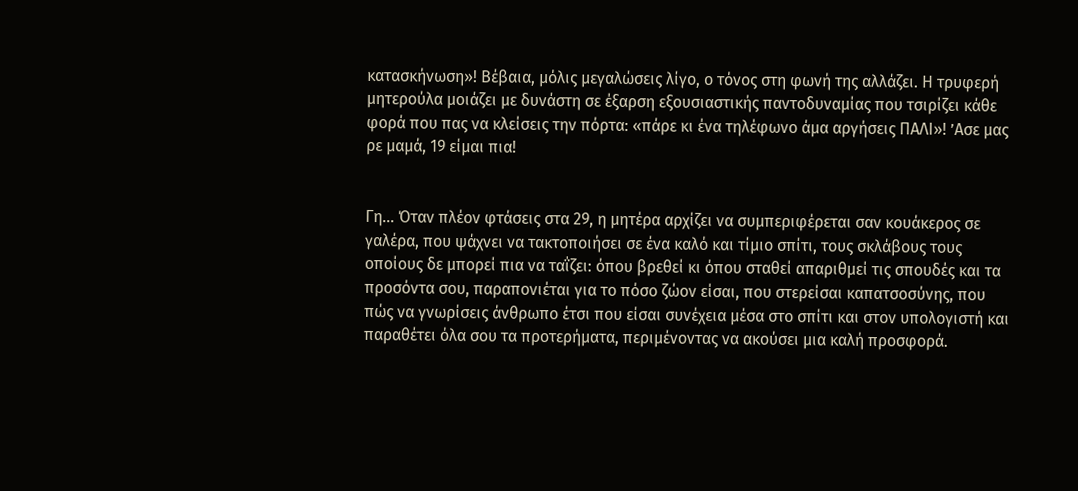κατασκήνωση»! Βέβαια, μόλις μεγαλώσεις λίγο, ο τόνος στη φωνή της αλλάζει. Η τρυφερή μητερούλα μοιάζει με δυνάστη σε έξαρση εξουσιαστικής παντοδυναμίας που τσιρίζει κάθε φορά που πας να κλείσεις την πόρτα: «πάρε κι ένα τηλέφωνο άμα αργήσεις ΠΑΛΙ»! ’Ασε μας ρε μαμά, 19 είμαι πια!


Γη… Όταν πλέον φτάσεις στα 29, η μητέρα αρχίζει να συμπεριφέρεται σαν κουάκερος σε γαλέρα, που ψάχνει να τακτοποιήσει σε ένα καλό και τίμιο σπίτι, τους σκλάβους τους οποίους δε μπορεί πια να ταΐζει: όπου βρεθεί κι όπου σταθεί απαριθμεί τις σπουδές και τα προσόντα σου, παραπονιέται για το πόσο ζώον είσαι, που στερείσαι καπατσοσύνης, που πώς να γνωρίσεις άνθρωπο έτσι που είσαι συνέχεια μέσα στο σπίτι και στον υπολογιστή και παραθέτει όλα σου τα προτερήματα, περιμένοντας να ακούσει μια καλή προσφορά.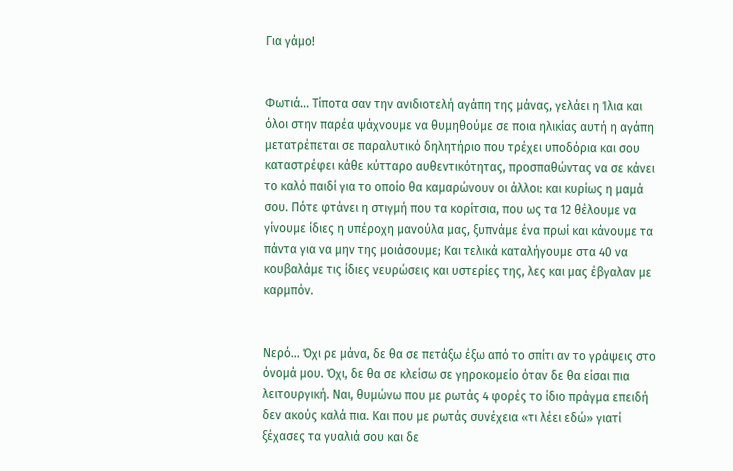Για γάμο!


Φωτιά… Τίποτα σαν την ανιδιοτελή αγάπη της μάνας, γελάει η Ίλια και όλοι στην παρέα ψάχνουμε να θυμηθούμε σε ποια ηλικίας αυτή η αγάπη μετατρέπεται σε παραλυτικό δηλητήριο που τρέχει υποδόρια και σου καταστρέφει κάθε κύτταρο αυθεντικότητας, προσπαθώντας να σε κάνει το καλό παιδί για το οποίο θα καμαρώνουν οι άλλοι: και κυρίως η μαμά σου. Πότε φτάνει η στιγμή που τα κορίτσια, που ως τα 12 θέλουμε να γίνουμε ίδιες η υπέροχη μανούλα μας, ξυπνάμε ένα πρωί και κάνουμε τα πάντα για να μην της μοιάσουμε; Και τελικά καταλήγουμε στα 40 να κουβαλάμε τις ίδιες νευρώσεις και υστερίες της, λες και μας έβγαλαν με καρμπόν.


Νερό… Όχι ρε μάνα, δε θα σε πετάξω έξω από το σπίτι αν το γράψεις στο όνομά μου. Όχι, δε θα σε κλείσω σε γηροκομείο όταν δε θα είσαι πια λειτουργική. Ναι, θυμώνω που με ρωτάς 4 φορές το ίδιο πράγμα επειδή δεν ακούς καλά πια. Και που με ρωτάς συνέχεια «τι λέει εδώ» γιατί ξέχασες τα γυαλιά σου και δε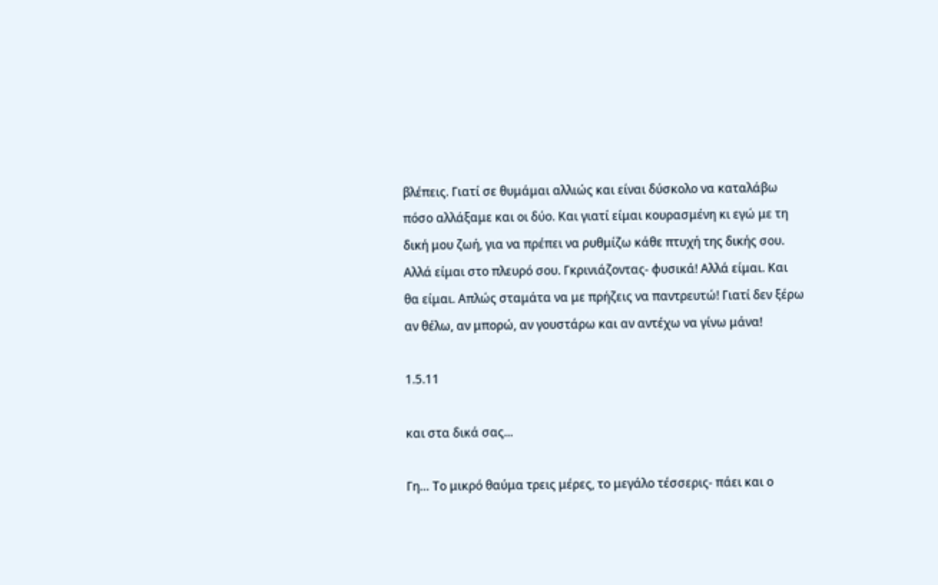βλέπεις. Γιατί σε θυμάμαι αλλιώς και είναι δύσκολο να καταλάβω πόσο αλλάξαμε και οι δύο. Και γιατί είμαι κουρασμένη κι εγώ με τη δική μου ζωή, για να πρέπει να ρυθμίζω κάθε πτυχή της δικής σου. Αλλά είμαι στο πλευρό σου. Γκρινιάζοντας- φυσικά! Αλλά είμαι. Και θα είμαι. Απλώς σταμάτα να με πρήζεις να παντρευτώ! Γιατί δεν ξέρω αν θέλω, αν μπορώ, αν γουστάρω και αν αντέχω να γίνω μάνα!

1.5.11

και στα δικά σας...

Γη… Το μικρό θαύμα τρεις μέρες, το μεγάλο τέσσερις- πάει και ο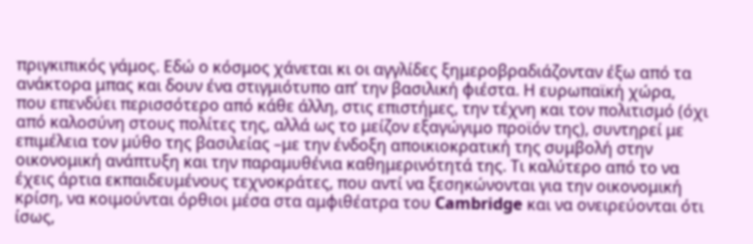πριγκιπικός γάμος. Εδώ ο κόσμος χάνεται κι οι αγγλίδες ξημεροβραδιάζονταν έξω από τα ανάκτορα μπας και δουν ένα στιγμιότυπο απ’ την βασιλική φιέστα. Η ευρωπαϊκή χώρα, που επενδύει περισσότερο από κάθε άλλη, στις επιστήμες, την τέχνη και τον πολιτισμό (όχι από καλοσύνη στους πολίτες της, αλλά ως το μείζον εξαγώγιμο προϊόν της), συντηρεί με επιμέλεια τον μύθο της βασιλείας –με την ένδοξη αποικιοκρατική της συμβολή στην οικονομική ανάπτυξη και την παραμυθένια καθημερινότητά της. Τι καλύτερο από το να έχεις άρτια εκπαιδευμένους τεχνοκράτες, που αντί να ξεσηκώνονται για την οικονομική κρίση, να κοιμούνται όρθιοι μέσα στα αμφιθέατρα του Cambridge και να ονειρεύονται ότι ίσως,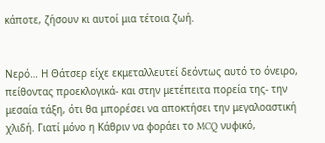κάποτε, ζήσουν κι αυτοί μια τέτοια ζωή.


Νερό… Η Θάτσερ είχε εκμεταλλευτεί δεόντως αυτό το όνειρο, πείθοντας προεκλογικά- και στην μετέπειτα πορεία της- την μεσαία τάξη, ότι θα μπορέσει να αποκτήσει την μεγαλοαστική χλιδή. Γιατί μόνο η Κάθριν να φοράει το MCQ νυφικό,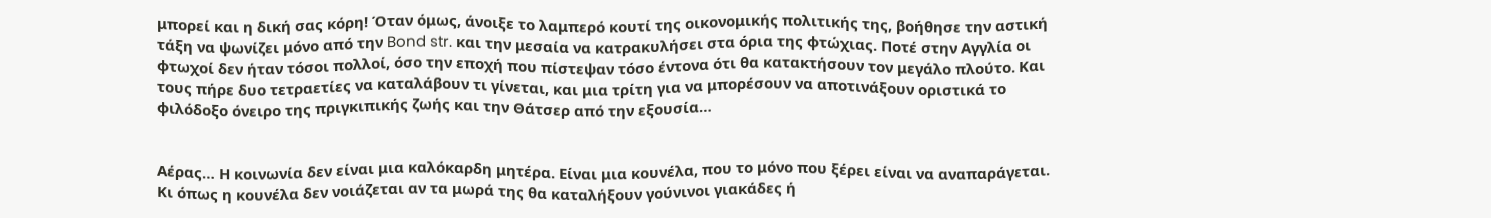μπορεί και η δική σας κόρη! Όταν όμως, άνοιξε το λαμπερό κουτί της οικονομικής πολιτικής της, βοήθησε την αστική τάξη να ψωνίζει μόνο από την Bond str. και την μεσαία να κατρακυλήσει στα όρια της φτώχιας. Ποτέ στην Αγγλία οι φτωχοί δεν ήταν τόσοι πολλοί, όσο την εποχή που πίστεψαν τόσο έντονα ότι θα κατακτήσουν τον μεγάλο πλούτο. Και τους πήρε δυο τετραετίες να καταλάβουν τι γίνεται, και μια τρίτη για να μπορέσουν να αποτινάξουν οριστικά το φιλόδοξο όνειρο της πριγκιπικής ζωής και την Θάτσερ από την εξουσία…


Αέρας… Η κοινωνία δεν είναι μια καλόκαρδη μητέρα. Είναι μια κουνέλα, που το μόνο που ξέρει είναι να αναπαράγεται. Κι όπως η κουνέλα δεν νοιάζεται αν τα μωρά της θα καταλήξουν γούνινοι γιακάδες ή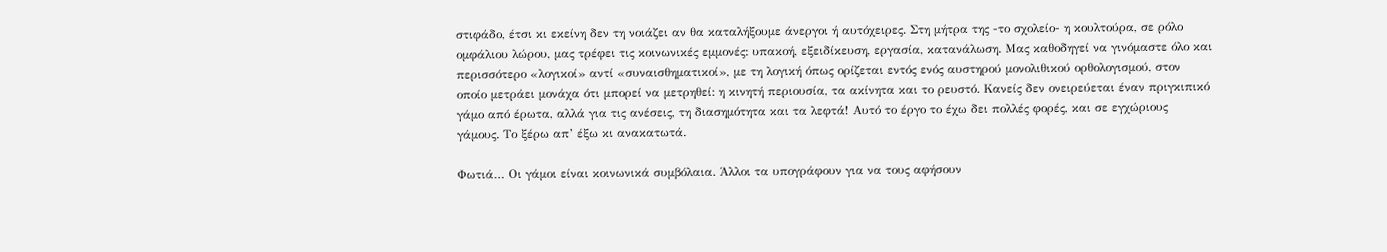στιφάδο, έτσι κι εκείνη δεν τη νοιάζει αν θα καταλήξουμε άνεργοι ή αυτόχειρες. Στη μήτρα της -το σχολείο- η κουλτούρα, σε ρόλο ομφάλιου λώρου, μας τρέφει τις κοινωνικές εμμονές: υπακοή, εξειδίκευση, εργασία, κατανάλωση. Μας καθοδηγεί να γινόμαστε όλο και περισσότερο «λογικοί» αντί «συναισθηματικοί», με τη λογική όπως ορίζεται εντός ενός αυστηρού μονολιθικού ορθολογισμού, στον οποίο μετράει μονάχα ότι μπορεί να μετρηθεί: η κινητή περιουσία, τα ακίνητα και το ρευστό. Κανείς δεν ονειρεύεται έναν πριγκιπικό γάμο από έρωτα, αλλά για τις ανέσεις, τη διασημότητα και τα λεφτά! Αυτό το έργο το έχω δει πολλές φορές, και σε εγχώριους γάμους. Το ξέρω απ’ έξω κι ανακατωτά.

Φωτιά… Οι γάμοι είναι κοινωνικά συμβόλαια. Άλλοι τα υπογράφουν για να τους αφήσουν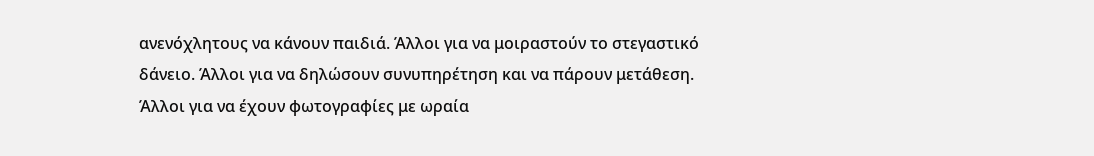ανενόχλητους να κάνουν παιδιά. Άλλοι για να μοιραστούν το στεγαστικό δάνειο. Άλλοι για να δηλώσουν συνυπηρέτηση και να πάρουν μετάθεση. Άλλοι για να έχουν φωτογραφίες με ωραία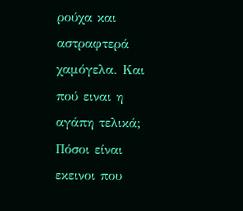ρούχα και αστραφτερά χαμόγελα. Και πού ειναι η αγάπη τελικά; Πόσοι είναι εκεινοι που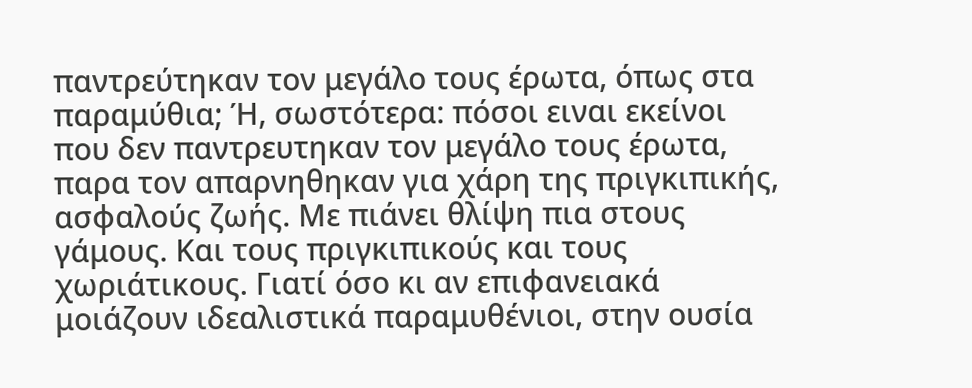παντρεύτηκαν τον μεγάλο τους έρωτα, όπως στα παραμύθια; Ή, σωστότερα: πόσοι ειναι εκείνοι που δεν παντρευτηκαν τον μεγάλο τους έρωτα, παρα τον απαρνηθηκαν για χάρη της πριγκιπικής, ασφαλούς ζωής. Με πιάνει θλίψη πια στους γάμους. Και τους πριγκιπικούς και τους χωριάτικους. Γιατί όσο κι αν επιφανειακά μοιάζουν ιδεαλιστικά παραμυθένιοι, στην ουσία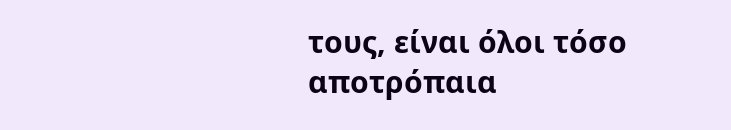τους, είναι όλοι τόσο αποτρόπαια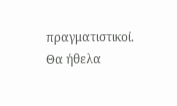πραγματιστικοί. Θα ήθελα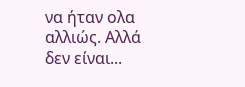να ήταν ολα αλλιώς. Αλλά δεν είναι...